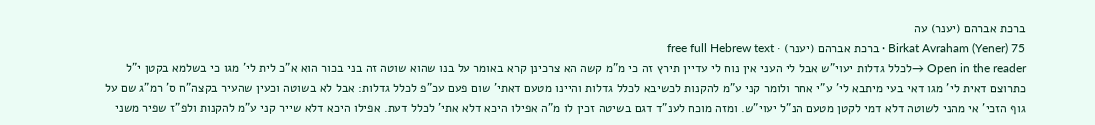ברכת אברהם (יענר) עה
Birkat Avraham (Yener) 75 · ברכת אברהם (יענר) · free full Hebrew text
Open in the reader →לכלל גדלות יעוי"ש אבל לי העני אין נוח לי עדיין תירץ זה כי מ"מ קשה הא צרכינן קרא באומר על בנו שהוא שוטה זה בני בכור הוא א"כ לית לי' מגו כי בשלמא בקטן י"ל כתרוצם דאית לי' מגו דאי בעי מיתבא לי' ע"י אחר ולומר קני ע"מ להקנות לכשיבא לכלל גדלות והיינו מטעם דאתי' שום פעם עכ"פ לכלל גדלות: אבל לא בשוטה וכעין שהעיר בקצה"ח ס' רמ"ג שם על גוף הזכי' אי מהני לשוטה דלא דמי לקטן מטעם הנ"ל יעוי"ש. ומזה מוכח לענ"ד דגם בשיטה זכין לו מ"ה אפילו היכא דלא אתי' לכלל דעת. אפילו היכא דלא שייר קני ע"מ להקנות ולפ"ז שפיר משני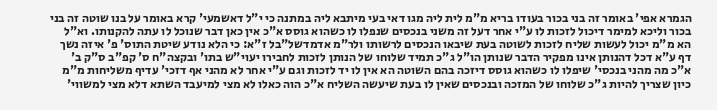הגמרא אפי' באומר זה בני בכור בעודו בריא מ"מ לית ליה מגו דאי בעי מיתבא ליה במתנה כי י"ל דאשמעי' קרא באומר על בנו שוטה זה בני בכור וליכא למימר דיכול לזכות לו ע"י אחר דעל זה משני בנכסים שנפלו לו כשהוא גוסס א"כ אין כאן דבר שנוכל לו עתה להקנותו. וא"ל הא מ"מ יכול לעשות שליח לזכות לשוטה בעת שיבאו הנכסים לרשותו ולר"מ אדמדשל"בל ז"א: כי הלא נודע שיטת התוס' פ' איזה נשך דף ע"א דכל דהנותן אינו מפקיר הדבר שנותן הו"ל ג"כ תמיד שלוחו של הנותן לזכות לחבירו יעוי"ש בתו' ובקצה"ח ס' קפ"ב ס"ק ב' א"כ מה מהני בנכסי' שיפלו לו כשהוא גוסס דיזכה בהם השוטה הא אין לו יד לזכות וגם ע"י אחר לא מהני אף דזכי' עדיף משליחות מ"מ כיון שצריך להיות ג"כ שלוחו של המזכה ובנכסים שאין לו בעת שיעשה השליח א"כ הוה כאלו לא מצי למיעבד השתא דלא מצי למשווי'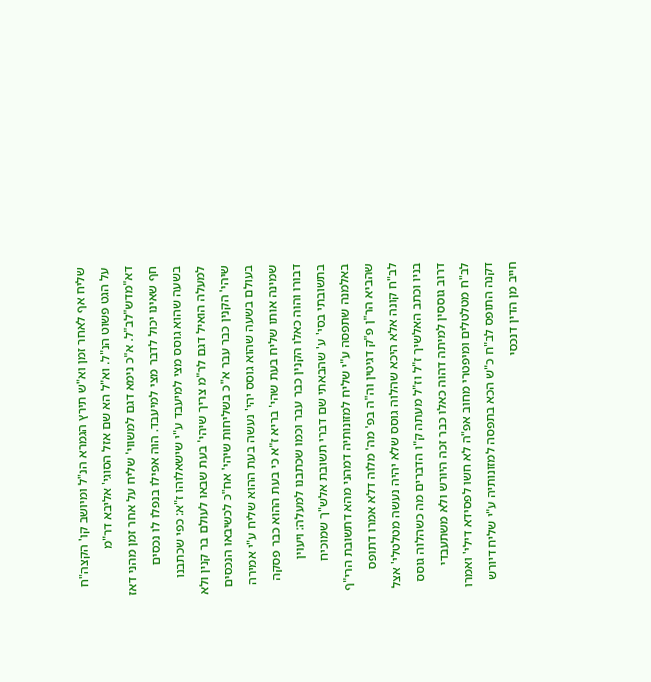שליח אף לאחר זמן וא"ש תירץ הגמרא הנ"ל ומיושב קו' הקצה"ח על הגט פשוט הנ"ל. וא"ל הא שם אזל הסוגי' אליבא דר"מ דא"מדש"לב"ל. א"כ נימא דגם למשווי' שליח על אחר זמן מהני דאז חף שאינו יכול לדבר מצי למיעבד. הוה אפילו בנפלו לו נכסים בשעה שהוא גוסס מצי למיעבד ע"י שישאלוהו ז"א: כפי שכתבנו למעלה הואיל דגם לר"מ צריך שיהי' בעת שבאו לעולם בר קנין ולא שיהי' הקנין כבר עבר א"כ בשליחות שיהי' אח"כ לכשיבאו הנכסים בעולם בשעה שהוא גוסס יהי' נעשה בעת ההוא שליח ע"י אמירה שמינה אותו שליח בעת שהי' בריא ז"א כי בעת ההוא כבר פסקה דבורו והוה כאלו הקנין כבר עבר וכמו שכתבנו למעלה: ויעוין בתשובתי בסי' ע' שהבאתי שם דברי תשובת אלש"ך שמוכיח באלמנה שתפסה ע"י שליח למזונותיה דמהני מהא דתשובת הרי"ף שהביא הר"ן פ"ק דגיטין וה"ה בפ' מה' מלוה דלא אמרו דתופס לב"ח קונה אלא היכא שהלוה גוסס שלא יהיה נעשה מטלטלי' אצל בניו וכתב האלשיך ז"ל וז"ל מעתה ק"ו הדברים מה כשהלוה גוסס דרוב גוססין למיתה דהוה כאלו כבר זכה היורש ולא משתעבדי לב"ח מטלטלים ומיפטרי מחוב אפ"ה לא חשו לפסידא דילי' ואמרו דקנה התופס לב"ח כ"ש הכא בתפסה למזונותיה ע"י שליח דיורש חייב מן הדין דנכסי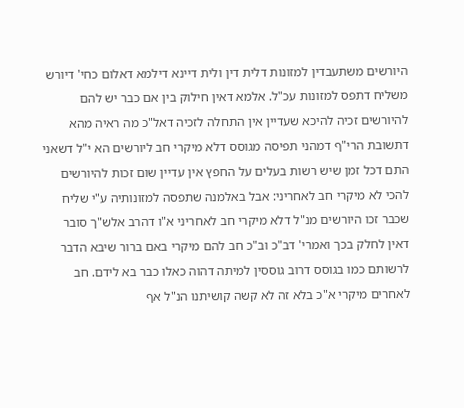היורשים משתעבדין למזונות דלית דין ולית דיינא דילמא דאלום כחי' דיורש משליח דתפס למזונות עכ"ל. אלמא דאין חילוק בין אם כבר יש להם להיורשים זכיה להיכא שעדיין אין התחלה לזכיה דאל"כ מה ראיה מהא דתשובת הרי"ף דמהני תפיסה מגוסס דלא מיקרי חב ליורשים הא י"ל דשאני התם דכל זמן שיש רשות בעלים על החפץ אין עדיין שום זכות להיורשים להכי לא מיקרי חב לאחריני: אבל באלמנה שתפסה למזונותיה ע"י שליח שכבר זכו היורשים מנ"ל דלא מיקרי חב לאחריני א"ו דהרב אלש"ך סובר דאין לחלק בכך ואמרי' דב"כ וב"כ חב להם מיקרי באם ברור שיבא הדבר לרשותם כמו בגוסס דרוב גוססין למיתה דהוה כאלו כבר בא לידם. חב לאחרים מיקרי א"כ בלא זה לא קשה קושיתנו הנ"ל אף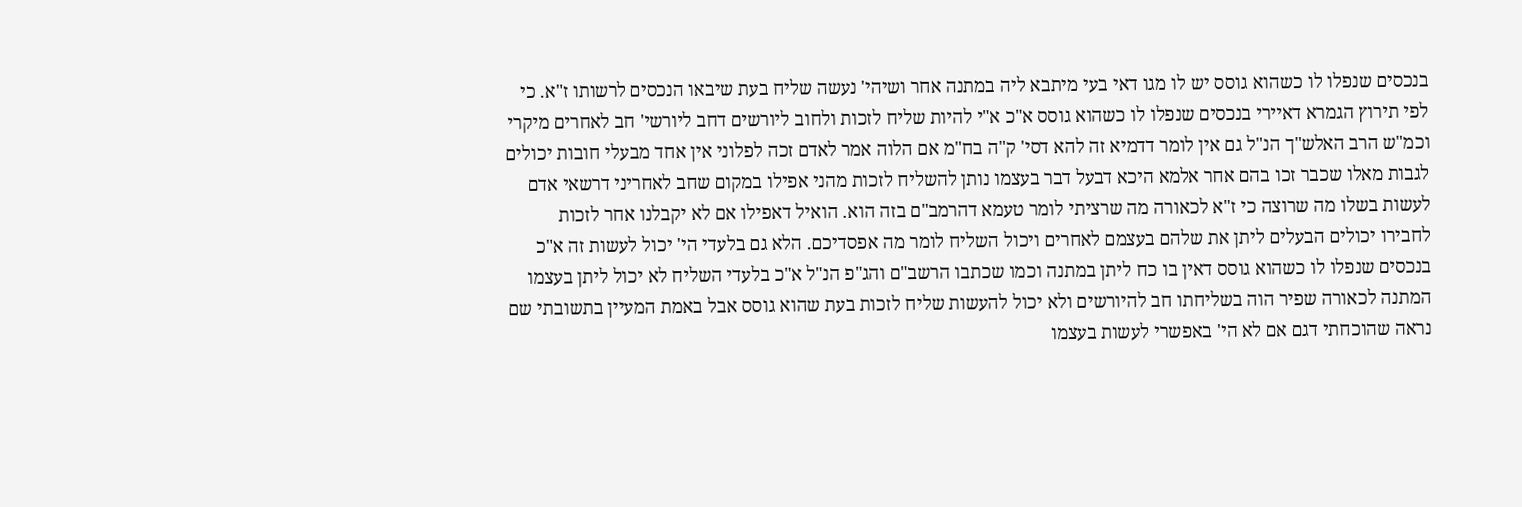בנכסים שנפלו לו כשהוא גוסס יש לו מגו דאי בעי מיתבא ליה במתנה אחר ושיהי' נעשה שליח בעת שיבאו הנכסים לרשותו ז"א. כי לפי תירוץ הגמרא דאיירי בנכסים שנפלו לו כשהוא גוסס א"כ א"י להיות שליח לזכות ולחוב ליורשים דחב ליורשי' חב לאחרים מיקרי וכמ"ש הרב האלש"ך הנ"ל גם אין לומר דדמיא זה להא דסי' ק"ה בח"מ אם הלוה אמר לאדם זכה לפלוני אין אחד מבעלי חובות יכולים לגבות מאלו שכבר זכו בהם אחר אלמא היכא דבעל דבר בעצמו נותן להשליח לזכות מהני אפילו במקום שחב לאחריני דרשאי אדם לעשות בשלו מה שרוצה כי ז"א לכאורה מה שרציתי לומר טעמא דהרמב"ם בזה הוא. הואיל דאפילו אם לא יקבלנו אחר לזכות לחבירו יכולים הבעלים ליתן את שלהם בעצמם לאחרים ויכול השליח לומר מה אפסדיכם. הלא גם בלעדי הי' יכול לעשות זה א"כ בנכסים שנפלו לו כשהוא גוסס דאין בו כח ליתן במתנה וכמו שכתבו הרשב"ם והג"פ הנ"ל א"כ בלעדי השליח לא יכול ליתן בעצמו המתנה לכאורה שפיר הוה בשליחתו חב להיורשים ולא יכול להעשות שליח לזכות בעת שהוא גוסס אבל באמת המעיין בתשובתי שם נראה שהוכחתי דגם אם לא הי' באפשרי לעשות בעצמו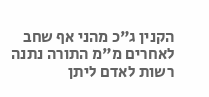הקנין ג"כ מהני אף שחב לאחרים מ"מ התורה נתנה רשות לאדם ליתן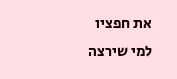את חפציו למי שירצה